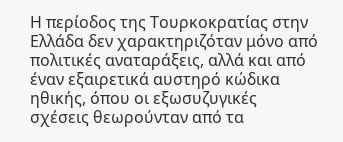Η περίοδος της Τουρκοκρατίας στην Ελλάδα δεν χαρακτηριζόταν μόνο από πολιτικές αναταράξεις, αλλά και από έναν εξαιρετικά αυστηρό κώδικα ηθικής, όπου οι εξωσυζυγικές σχέσεις θεωρούνταν από τα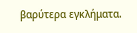βαρύτερα εγκλήματα.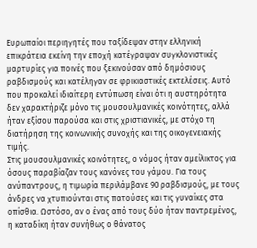Ευρωπαίοι περιηγητές που ταξίδεψαν στην ελληνική επικράτεια εκείνη την εποχή κατέγραψαν συγκλονιστικές μαρτυρίες για ποινές που ξεκινούσαν από δημόσιους ραβδισμούς και κατέληγαν σε φρικιαστικές εκτελέσεις. Αυτό που προκαλεί ιδιαίτερη εντύπωση είναι ότι η αυστηρότητα δεν χαρακτήριζε μόνο τις μουσουλμανικές κοινότητες, αλλά ήταν εξίσου παρούσα και στις χριστιανικές, με στόχο τη διατήρηση της κοινωνικής συνοχής και της οικογενειακής τιμής.
Στις μουσουλμανικές κοινότητες, ο νόμος ήταν αμείλικτος για όσους παραβίαζαν τους κανόνες του γάμου. Για τους ανύπαντρους, η τιμωρία περιλάμβανε 90 ραβδισμούς, με τους άνδρες να χτυπιούνται στις πατούσες και τις γυναίκες στα οπίσθια. Ωστόσο, αν ο ένας από τους δύο ήταν παντρεμένος, η καταδίκη ήταν συνήθως ο θάνατος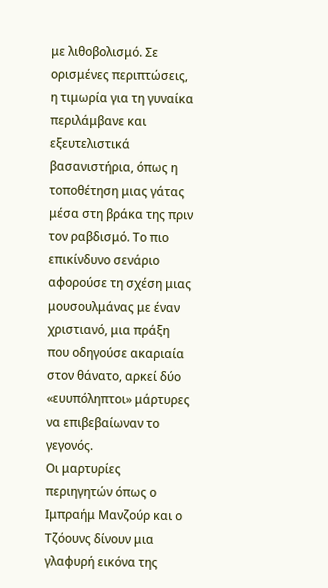με λιθοβολισμό. Σε ορισμένες περιπτώσεις, η τιμωρία για τη γυναίκα περιλάμβανε και εξευτελιστικά βασανιστήρια, όπως η τοποθέτηση μιας γάτας μέσα στη βράκα της πριν τον ραβδισμό. Το πιο επικίνδυνο σενάριο αφορούσε τη σχέση μιας μουσουλμάνας με έναν χριστιανό, μια πράξη που οδηγούσε ακαριαία στον θάνατο, αρκεί δύο «ευυπόληπτοι» μάρτυρες να επιβεβαίωναν το γεγονός.
Οι μαρτυρίες περιηγητών όπως ο Ιμπραήμ Μανζούρ και ο Τζόουνς δίνουν μια γλαφυρή εικόνα της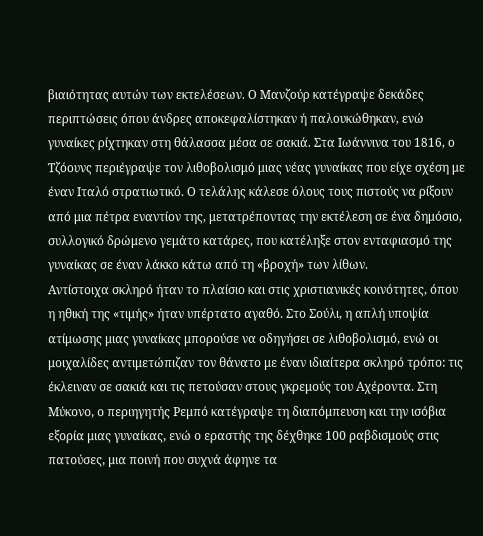βιαιότητας αυτών των εκτελέσεων. Ο Μανζούρ κατέγραψε δεκάδες περιπτώσεις όπου άνδρες αποκεφαλίστηκαν ή παλουκώθηκαν, ενώ γυναίκες ρίχτηκαν στη θάλασσα μέσα σε σακιά. Στα Ιωάννινα του 1816, ο Τζόουνς περιέγραψε τον λιθοβολισμό μιας νέας γυναίκας που είχε σχέση με έναν Ιταλό στρατιωτικό. Ο τελάλης κάλεσε όλους τους πιστούς να ρίξουν από μια πέτρα εναντίον της, μετατρέποντας την εκτέλεση σε ένα δημόσιο, συλλογικό δρώμενο γεμάτο κατάρες, που κατέληξε στον ενταφιασμό της γυναίκας σε έναν λάκκο κάτω από τη «βροχή» των λίθων.
Αντίστοιχα σκληρό ήταν το πλαίσιο και στις χριστιανικές κοινότητες, όπου η ηθική της «τιμής» ήταν υπέρτατο αγαθό. Στο Σούλι, η απλή υποψία ατίμωσης μιας γυναίκας μπορούσε να οδηγήσει σε λιθοβολισμό, ενώ οι μοιχαλίδες αντιμετώπιζαν τον θάνατο με έναν ιδιαίτερα σκληρό τρόπο: τις έκλειναν σε σακιά και τις πετούσαν στους γκρεμούς του Αχέροντα. Στη Μύκονο, ο περιηγητής Ρεμπό κατέγραψε τη διαπόμπευση και την ισόβια εξορία μιας γυναίκας, ενώ ο εραστής της δέχθηκε 100 ραβδισμούς στις πατούσες, μια ποινή που συχνά άφηνε τα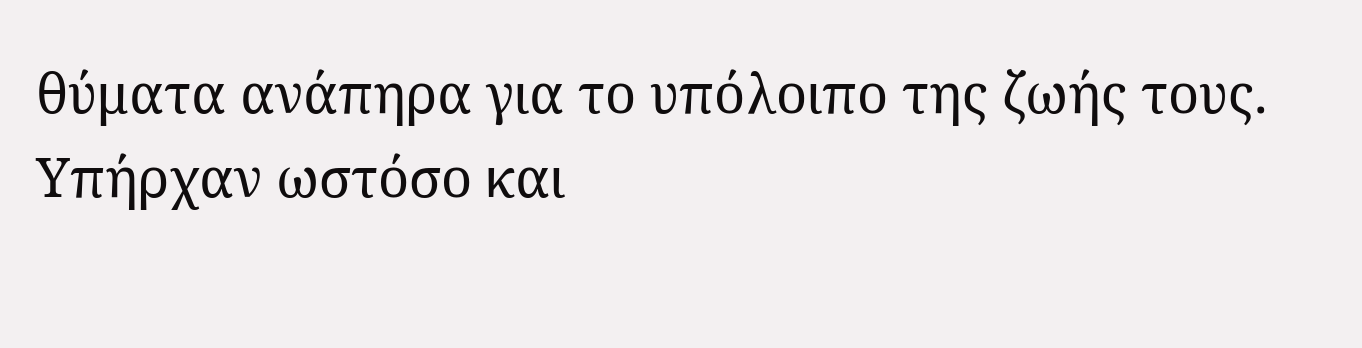θύματα ανάπηρα για το υπόλοιπο της ζωής τους.
Υπήρχαν ωστόσο και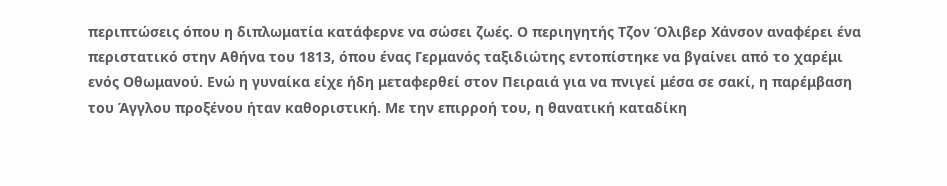περιπτώσεις όπου η διπλωματία κατάφερνε να σώσει ζωές. Ο περιηγητής Τζον Όλιβερ Χάνσον αναφέρει ένα περιστατικό στην Αθήνα του 1813, όπου ένας Γερμανός ταξιδιώτης εντοπίστηκε να βγαίνει από το χαρέμι ενός Οθωμανού. Ενώ η γυναίκα είχε ήδη μεταφερθεί στον Πειραιά για να πνιγεί μέσα σε σακί, η παρέμβαση του Άγγλου προξένου ήταν καθοριστική. Με την επιρροή του, η θανατική καταδίκη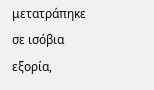μετατράπηκε σε ισόβια εξορία,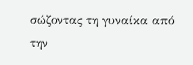σώζοντας τη γυναίκα από την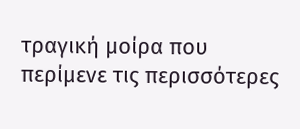τραγική μοίρα που περίμενε τις περισσότερες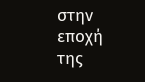στην εποχή της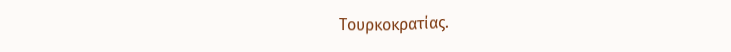Τουρκοκρατίας.